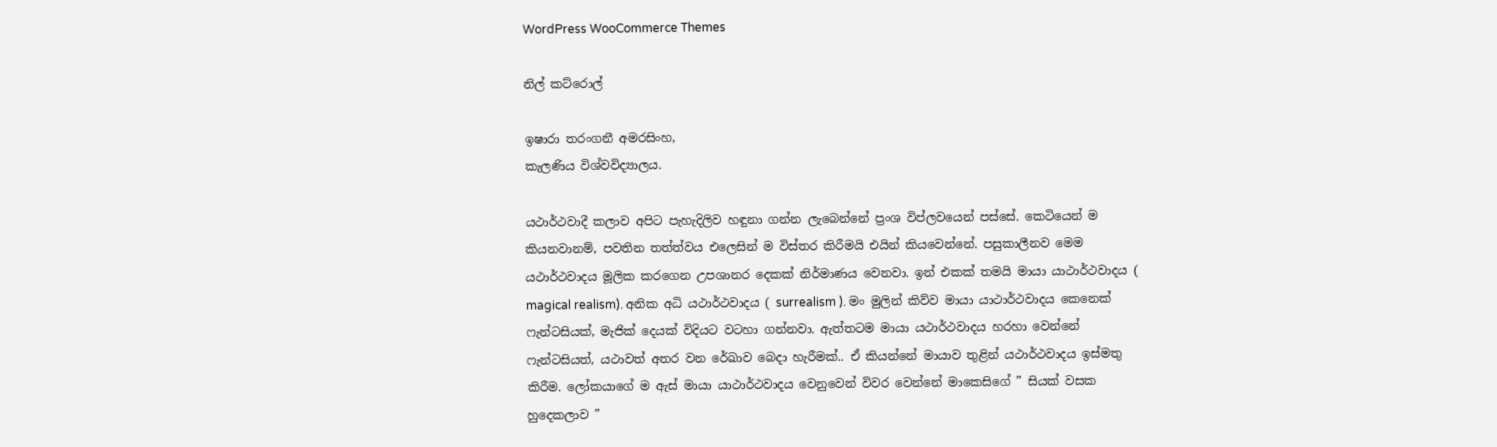WordPress WooCommerce Themes

නිල් කට්රොල්

ඉෂාරා තරංගනී අමරසිංහ,
කැලණිය විශ්වවිද්‍යාලය.

යථාර්ථවාදී කලාව අපිට පැහැදිලිව හඳුනා ගන්න ලැබෙන්නේ ප්‍රංශ විප්ලවයෙන් පස්සේ. කෙටියෙන් ම කියනවානම්, පවතින තත්ත්වය එලෙසින් ම විස්තර කිරීමයි එයින් කියවෙන්නේ. පසුකාලීනව මෙම යථාර්ථවාදය මූලික කරගෙන උපශානර දෙකක් නිර්මාණය වෙනවා. ඉන් එකක් තමයි මායා යාථාර්ථවාදය ( magical realism). අනික අධි යථාර්ථවාදය ( surrealism ). මං මුලින් කිව්ව මායා යාථාර්ථවාදය කෙනෙක් ෆැන්ටසියක්, මැජික් දෙයක් විදියට වටහා ගන්නවා. ඇත්තටම මායා යථාර්ථවාදය හරහා වෙන්නේ ෆැන්ටසියත්, යථාවත් අතර වන රේඛාව බෙදා හැරීමක්.. ඒ කියන්නේ මායාව තුළින් යථාර්ථවාදය ඉස්මතු කිරීම. ලෝකයාගේ ම ඇස් මායා යාථාර්ථවාදය වෙනුවෙන් විවර වෙන්නේ මාකෙසිගේ ” සියක් වසක හුදෙකලාව ”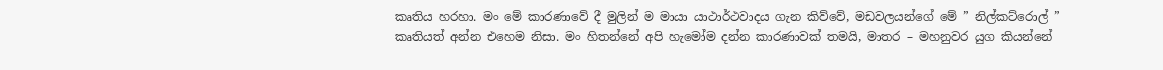කෘතිය හරහා. මං මේ කාරණාවේ දී මුලින් ම මායා යාථාර්ථවාදය ගැන කිව්වේ, මඩවලයන්ගේ මේ ” නිල්කට්රොල් ” කෘතියත් අන්න එහෙම නිසා. මං හිතන්නේ අපි හැමෝම දන්න කාරණාවක් තමයි, මාතර – මහනුවර යුග කියන්නේ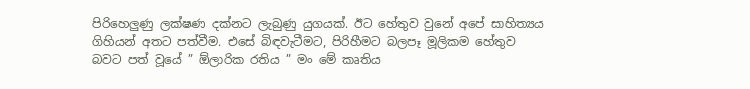පිරිහෙලුණු ලක්ෂණ දක්නට ලැබුණු යුගයක්. ඊට හේතුව වුනේ අපේ සාහිත්‍යය ගිහියන් අතට පත්වීම. එසේ බිඳවැටීමට, පිරිහීමට බලපෑ මූලිකම හේතුව බවට පත් වූයේ ” ඕලාරික රතිය ” මං මේ කෘතිය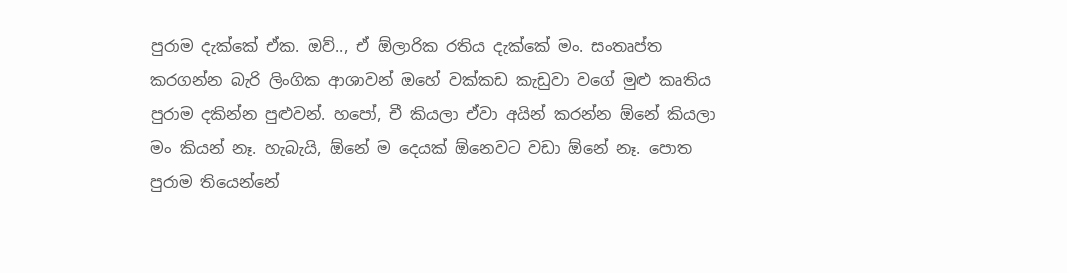පුරාම දැක්කේ ඒක. ඔව්.., ඒ ඕලාරික රතිය දැක්කේ මං. සංතෘප්ත කරගන්න බැරි ලිංගික ආශාවන් ඔහේ වක්කඩ කැඩුවා වගේ මුළු කෘතිය පුරාම දකින්න පුළුවන්. හපෝ, චී කියලා ඒවා අයින් කරන්න ඕනේ කියලා මං කියන් නෑ. හැබැයි, ඕනේ ම දෙයක් ඕනෙවට වඩා ඕනේ නෑ. පොත පුරාම තියෙන්නේ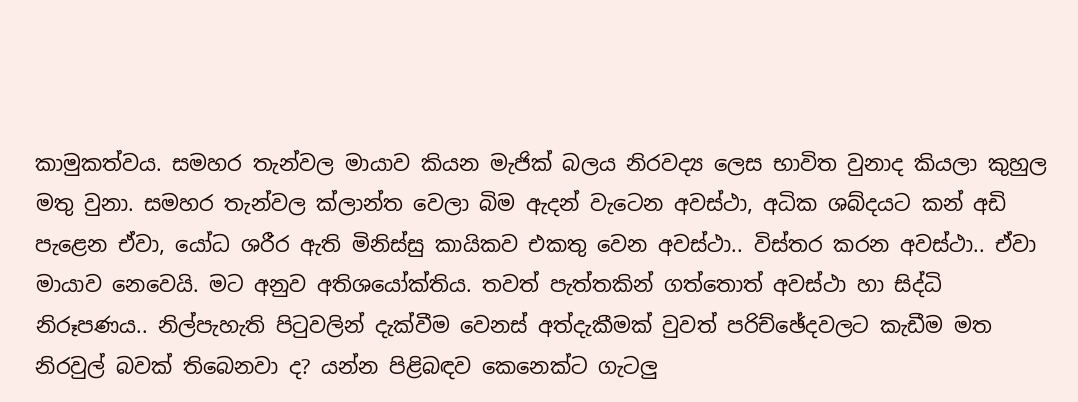කාමුකත්වය. සමහර තැන්වල මායාව කියන මැජික් බලය නිරවද්‍ය ලෙස භාවිත වුනාද කියලා කුහුල මතු වුනා. සමහර තැන්වල ක්ලාන්ත වෙලා බිම ඇදන් වැටෙන අවස්ථා, අධික ශබ්දයට කන් අඩි පැළෙන ඒවා, යෝධ ශරීර ඇති මිනිස්සු කායිකව එකතු වෙන අවස්ථා.. විස්තර කරන අවස්ථා.. ඒවා මායාව නෙවෙයි. මට අනුව අතිශයෝක්තිය. තවත් පැත්තකින් ගත්තොත් අවස්ථා හා සිද්ධි නිරූපණය.. නිල්පැහැති පිටුවලින් දැක්වීම වෙනස් අත්දැකීමක් වුවත් පරිච්ඡේදවලට කැඩීම මත නිරවුල් බවක් තිබෙනවා ද? යන්න පිළිබඳව කෙනෙක්ට ගැටලු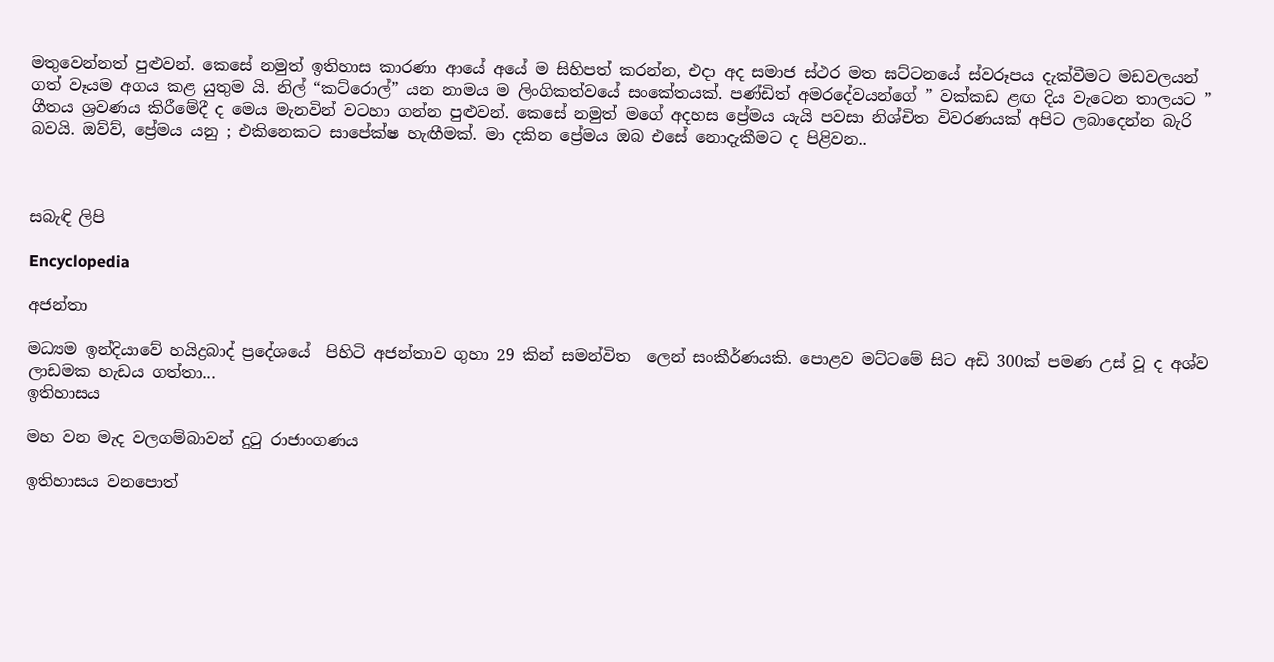මතුවෙන්නත් පුළුවන්. කෙසේ නමුත් ඉතිහාස කාරණා ආයේ අයේ ම සිහිපත් කරන්න, එදා අද සමාජ ස්ථර මත ඝට්ටනයේ ස්වරූපය දැක්වීමට මඩවලයන් ගත් වෑයම අගය කළ යුතුම යි. නිල් “කට්රොල්” යන නාමය ම ලිංගිකත්වයේ සංකේතයක්. පණ්ඩිත් අමරදේවයන්ගේ ” වක්කඩ ළඟ දිය වැටෙන තාලයට ” ගීතය ශ්‍රවණය කිරීමේදී ද මෙය මැනවින් වටහා ගන්න පුළුවන්. කෙසේ නමුත් මගේ අදහස ප්‍රේමය යැයි පවසා නිශ්චිත විවරණයක් අපිට ලබාදෙන්න බැරි බවයි. ඔව්ව්, ප්‍රේමය යනු ; එකිනෙකට සාපේක්ෂ හැඟීමක්. මා දකින ප්‍රේමය ඔබ එසේ නොදැකීමට ද පිළිවන..



සබැඳි ලිපි

Encyclopedia

අජන්තා

මධ්‍යම ඉන්දියාවේ හයිද්‍රබාද් ප්‍රදේශයේ  පිහිටි අජන්තාව ගුහා 29 කින් සමන්විත  ලෙන් සංකීර්ණයකි. පොළව මට්ටමේ සිට අඩි 300ක් පමණ උස් වූ ද අශ්ව ලාඩමක හැඩය ගත්තා...
ඉතිහාසය

මහ වන මැද වලගම්බාවන් දුටු රාජාංගණය

ඉතිහාසය වනපොත්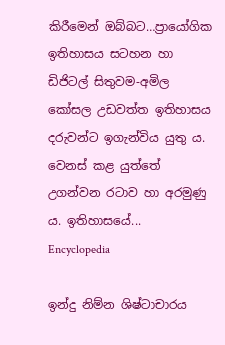කිරීමෙන් ඔබ්බට…ප්‍රායෝගික ඉතිහාසය සටහන හා ඩිජිටල් සිතුවම-අමිල කෝසල උඩවත්ත ඉතිහාසය දරුවන්ට ඉගැන්විය යුතු ය. වෙනස් කළ යුත්තේ උගන්වන රටාව හා අරමුණු ය. ඉතිහාසයේ...
Encyclopedia

ඉන්දු නිම්න ශිෂ්ටාචාරය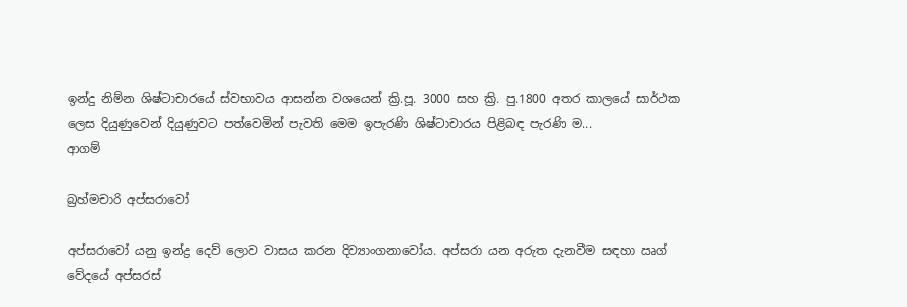ඉන්දු නිම්න ශිෂ්ටාචාරයේ ස්වභාවය ආසන්න වශයෙන් ක්‍රි.පූ. 3000 සහ ක්‍රි. පු.1800 අතර කාලයේ සාර්ථක ලෙස දියුණුවෙන් දියුණුවට පත්වෙමින් පැවති මෙම ඉපැරණි ශිෂ්ටාචාරය පිළිබඳ පැරණි ම...
ආගම්

බ්‍රහ්මචාරි අප්සරාවෝ

අප්සරාවෝ යනු ඉන්ද්‍ර දෙව් ලොව වාසය කරන දිව්‍යාංගනාවෝය. අප්සරා යන අරුත දැනවීම සඳහා ඍග් වේදයේ අප්සරස්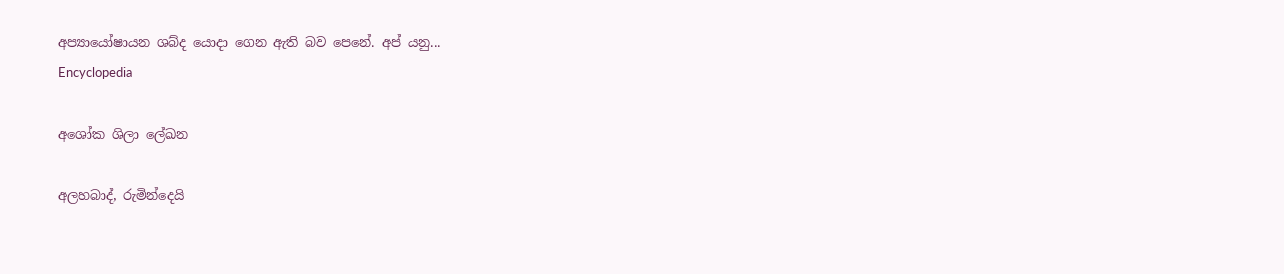අප්‍යායෝෂායන ශබ්ද යොදා ගෙන ඇති බව පෙනේ. අප් යනු...
Encyclopedia

අශෝක ශිලා ලේඛන

අලහබාද්, රුමින්දෙයි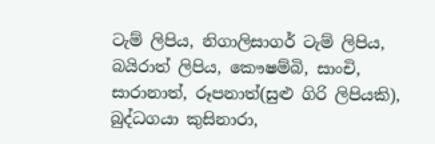ටැම් ලිපිය, නිගාලිසාගර් ටැම් ලිපිය, බයිරාත් ලිපිය, කෞෂම්බි, සාංචි, සාරානාත්, රූපනාත්(සුළු ගිරි ලිපියකි), බුද්ධගයා කුසිනාරා,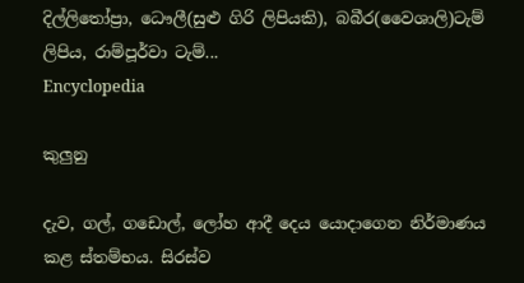දිල්ලිතෝප්‍රා, ධෞලී(සුළු ගිරි ලිපියකි), බබීර(වෛශාලි)ටැම් ලිපිය, රාම්පූර්වා ටැම්...
Encyclopedia

කුලුනු

දැව, ගල්, ගඩොල්, ලෝහ ආදී දෙය යොදාගෙන නිර්මාණය කළ ස්තම්භය. සිරස්ව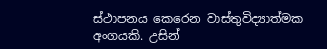ස්ථාපනය කෙරෙන වාස්තුවිද්‍යාත්මක අංගයකි. උසින්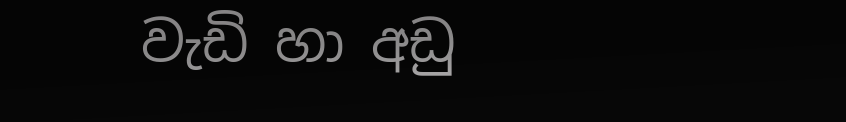වැඩි හා අඩු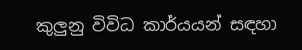කුලුනු විවිධ කාර්යයන් සඳහා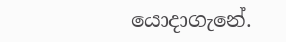යොදාගැනේ.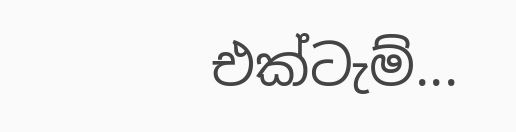එක්ටැම්...